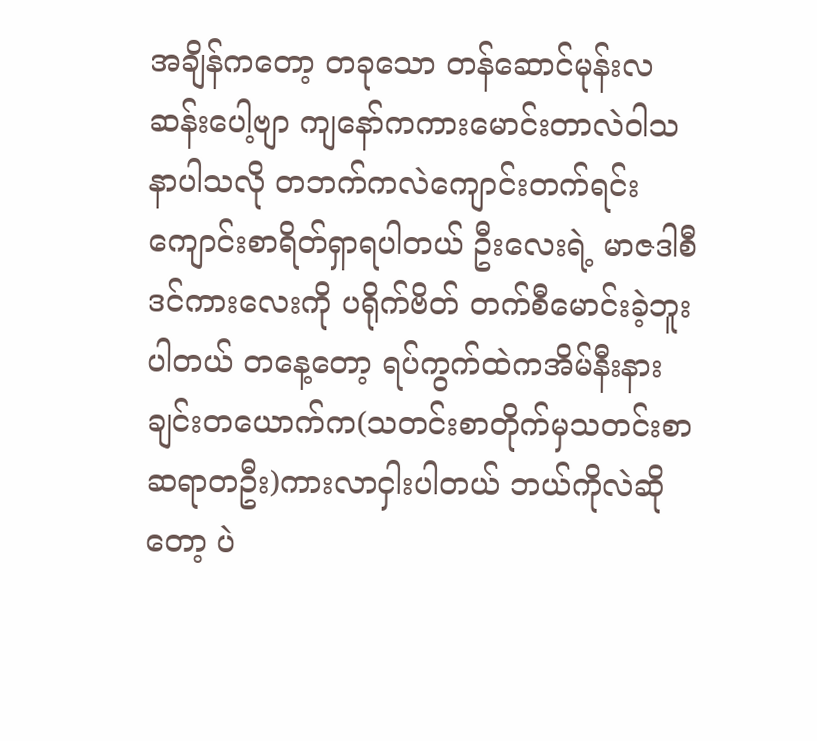အချိန်ကတော့ တခုသော တန်ဆောင်မုန်းလဆန်းပေါ့ဗျာ ကျနော်ကကားမောင်းတာလဲဝါသနာပါသလို တဘက်ကလဲကျောင်းတက်ရင်း ကျောင်းစာရိတ်ရှာရပါတယ် ဦးလေးရဲ့ မာဇဒါစီဒင်ကားလေးကို ပရိုက်ဗိတ် တက်စီမောင်းခဲ့ဘူးပါတယ် တနေ့တော့ ရပ်ကွက်ထဲကအိမ်နီးနားချင်းတယောက်က(သတင်းစာတိုက်မှသတင်းစာဆရာတဦး)ကားလာငှါးပါတယ် ဘယ်ကိုလဲဆိုတော့ ပဲ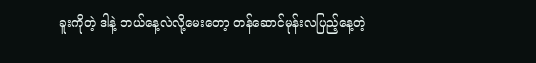ခူးကိုတဲ့ ဒါနဲ့ ဘယ်နေ့လဲလို့မေးတော့ တန်ဆောင်မုန်းလပြည့်နေ့တဲ့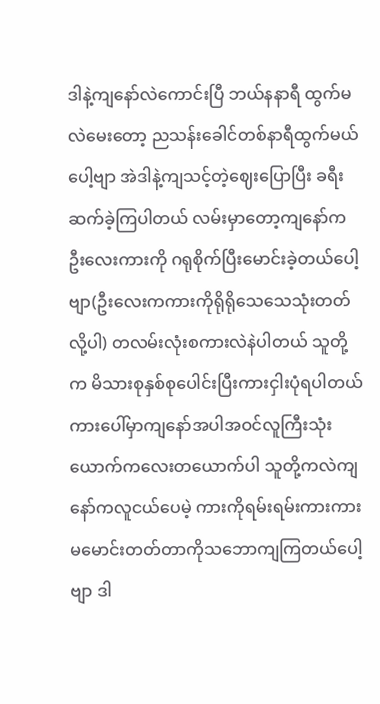ဒါနဲ့ကျနော်လဲကောင်းပြီ ဘယ်နနာရီ ထွက်မလဲမေးတော့ ညသန်းခေါင်တစ်နာရီထွက်မယ် ပေါ့ဗျာ အဲဒါနဲ့ကျသင့်တဲ့ဈေးပြောပြီး ခရီးဆက်ခဲ့ကြပါတယ် လမ်းမှာတော့ကျနော်က ဦးလေးကားကို ဂရုစိုက်ပြီးမောင်းခဲ့တယ်ပေါ့ဗျာ(ဦးလေးကကားကိုရိုရိုသေသေသုံးတတ်လို့ပါ) တလမ်းလုံးစကားလဲနဲပါတယ် သူတို့က မိသားစုနှစ်စုပေါင်းပြီးကားငှါးပုံရပါတယ် ကားပေါ်မှာကျနော်အပါအဝင်လူကြီးသုံးယောက်ကလေးတယောက်ပါ သူတို့ကလဲကျနော်ကလူငယ်ပေမဲ့ ကားကိုရမ်းရမ်းကားကား မမောင်းတတ်တာကိုသဘောကျကြတယ်ပေါ့ဗျာ ဒါ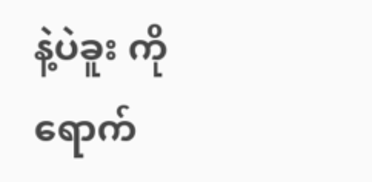နဲ့ပဲခူး ကိုရောက်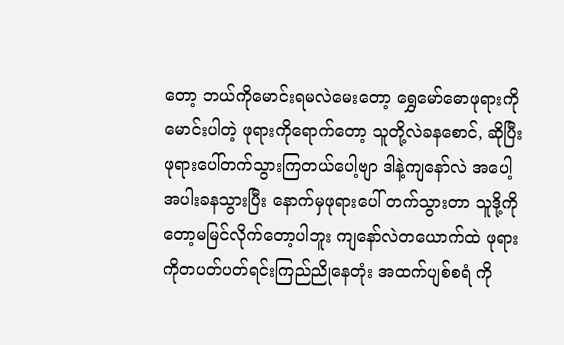တော့ ဘယ်ကိုမောင်းရမလဲမေးတော့ ရွှေမော်ဓောဖုရားကိုမောင်းပါတဲ့ ဖုရားကိုရောက်တော့ သူတို့လဲခနစောင်, ဆိုပြီး ဖုရားပေါ်တက်သွားကြတယ်ပေါ့ဗျာ ဒါနဲ့ကျနော်လဲ အပေါ့အပါးခနသွားပြီး နောက်မှဖုရားပေါ် တက်သွားတာ သူဒို့ကိုတော့မမြင်လိုက်တော့ပါဘူး ကျနော်လဲတယောက်ထဲ ဖုရားကိုတပတ်ပတ်ရင်းကြည်ညိုနေတုံး အထက်ပျစ်စရံ ကို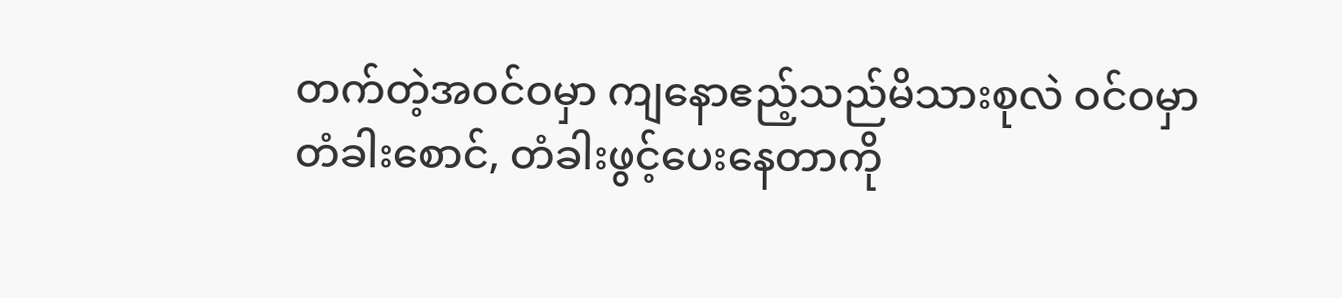တက်တဲ့အဝင်ဝမှာ ကျနောဧည့်သည်မိသားစုလဲ ဝင်ဝမှာ တံခါးစောင်, တံခါးဖွင့်ပေးနေတာကို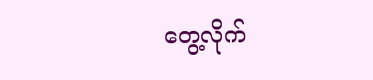တွေ့လိုက်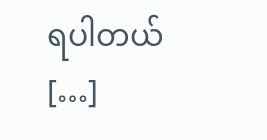ရပါတယ် […]